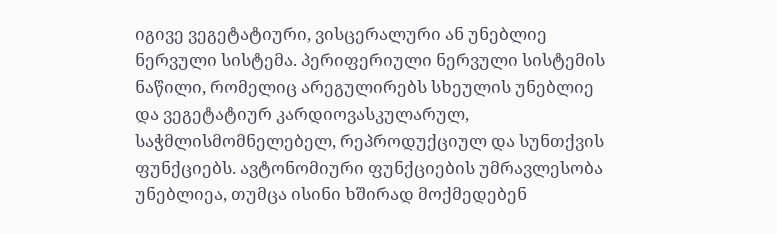იგივე ვეგეტატიური, ვისცერალური ან უნებლიე ნერვული სისტემა. პერიფერიული ნერვული სისტემის ნაწილი, რომელიც არეგულირებს სხეულის უნებლიე და ვეგეტატიურ კარდიოვასკულარულ, საჭმლისმომნელებელ, რეპროდუქციულ და სუნთქვის ფუნქციებს. ავტონომიური ფუნქციების უმრავლესობა უნებლიეა, თუმცა ისინი ხშირად მოქმედებენ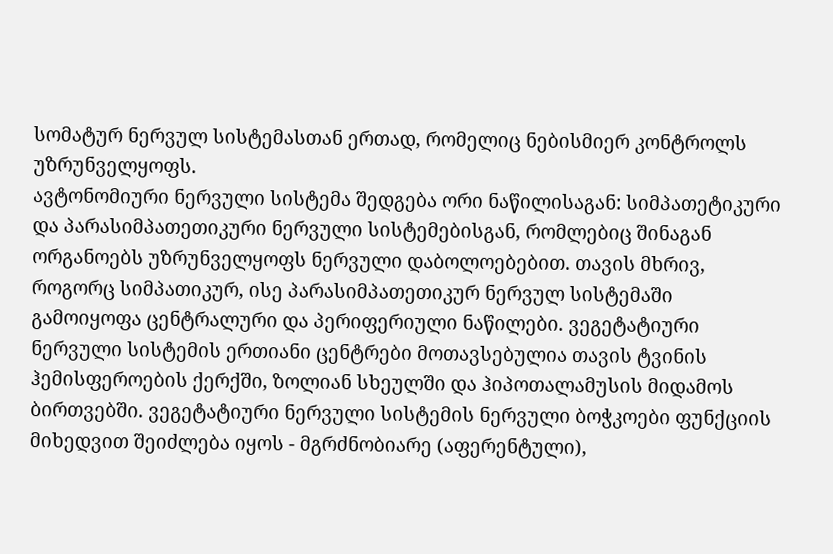სომატურ ნერვულ სისტემასთან ერთად, რომელიც ნებისმიერ კონტროლს უზრუნველყოფს.
ავტონომიური ნერვული სისტემა შედგება ორი ნაწილისაგან: სიმპათეტიკური და პარასიმპათეთიკური ნერვული სისტემებისგან, რომლებიც შინაგან ორგანოებს უზრუნველყოფს ნერვული დაბოლოებებით. თავის მხრივ, როგორც სიმპათიკურ, ისე პარასიმპათეთიკურ ნერვულ სისტემაში გამოიყოფა ცენტრალური და პერიფერიული ნაწილები. ვეგეტატიური ნერვული სისტემის ერთიანი ცენტრები მოთავსებულია თავის ტვინის ჰემისფეროების ქერქში, ზოლიან სხეულში და ჰიპოთალამუსის მიდამოს ბირთვებში. ვეგეტატიური ნერვული სისტემის ნერვული ბოჭკოები ფუნქციის მიხედვით შეიძლება იყოს - მგრძნობიარე (აფერენტული),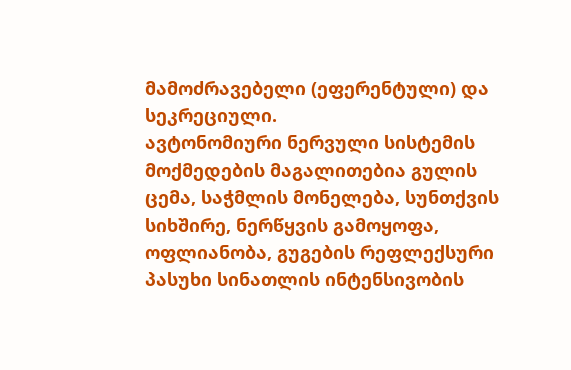მამოძრავებელი (ეფერენტული) და სეკრეციული.
ავტონომიური ნერვული სისტემის მოქმედების მაგალითებია გულის ცემა, საჭმლის მონელება, სუნთქვის სიხშირე, ნერწყვის გამოყოფა, ოფლიანობა, გუგების რეფლექსური პასუხი სინათლის ინტენსივობის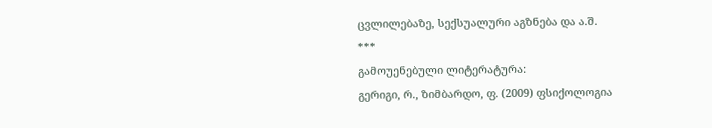ცვლილებაზე, სექსუალური აგზნება და ა.შ.
***
გამოუენებული ლიტერატურა:
გერიგი, რ., ზიმბარდო, ფ. (2009) ფსიქოლოგია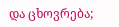და ცხოვრება;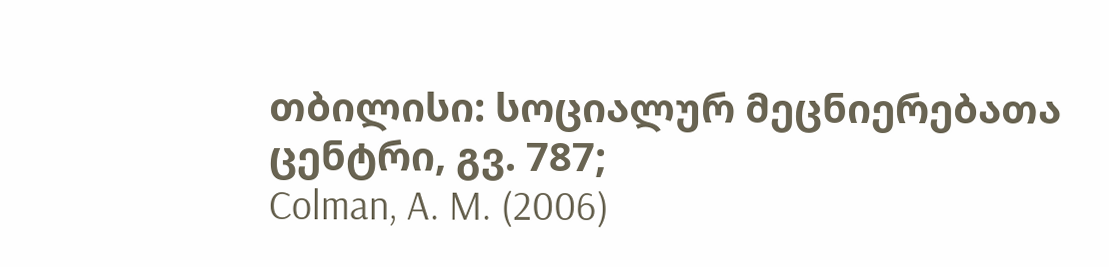თბილისი: სოციალურ მეცნიერებათა ცენტრი, გვ. 787;
Colman, A. M. (2006)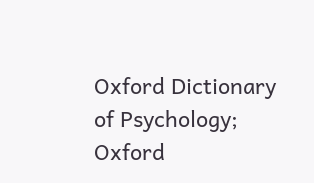Oxford Dictionary of Psychology; Oxford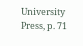University Press, p. 71